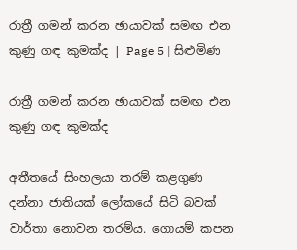රාත්‍රී ගමන් කරන ඡායාවක් සමඟ එන කුණු ගඳ කුමක්ද | Page 5 | සිළුමිණ

රාත්‍රී ගමන් කරන ඡායාවක් සමඟ එන කුණු ගඳ කුමක්ද

අතීතයේ සිංහලයා තරම් කළගුණ දන්නා ජාතියක් ලෝකයේ සිටි බවක් වාර්තා නොවන තරම්ය. ගොයම් කපන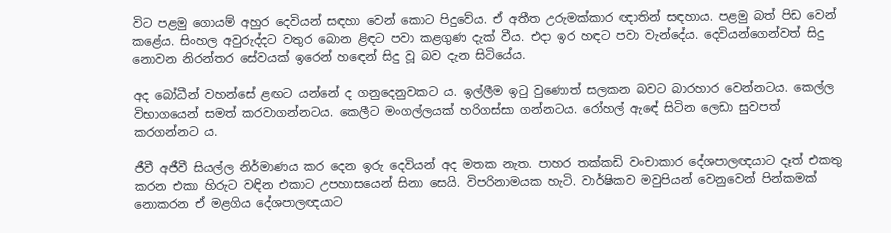විට පළමු ගොයම් අහුර දෙවියන් සඳහා වෙන් කොට පිදුවේය. ඒ අතීත උරුමක්කාර ඥාතින් සඳහාය. පළමු බත් පිඩ වෙන් කළේය. සිංහල අවුරුද්දට වතුර බොන ළිඳට පවා කළගුණ දැක් වීය. එදා ඉර හඳට පවා වැන්දේය. දෙවියන්ගෙන්වත් සිදු නොවන නිරන්තර සේවයක් ඉරෙන් හ‍ඳෙන් සිදු වූ බව දැන සිටියේය.

අද බෝධීන් වහන්සේ ළඟට යන්නේ ද ගනුදෙනුවකට ය. ඉල්ලීම ඉටු වුණොත් සලකන බවට බාරහාර වෙන්නටය. කෙල්ල විභාගයෙන් සමත් කරවාගන්නටය. කෙලීට මංගල්ලයක් හරිගස්සා ගන්නටය. රෝහල් ඇ‍ඳේ සිටින ලෙඩා සුවපත් කරගන්නට ය.

ජීවී අජීවී සියල්ල නිර්මාණය කර‍ දෙන ඉරු දෙවියන් අද මතක නැත. පාහර තක්කඩි වංචාකාර දේශපාලඥයාට දෑත් එකතු කරන එකා හිරුට වඳින එකාට උපහාසයෙන් සිනා සෙයි. විපරිනාමයක හැටි. වාර්ෂිකව මවුපියන් වෙනුවෙන් පින්කමක් නොකරන ඒ මළගිය දේශපාලඥයාට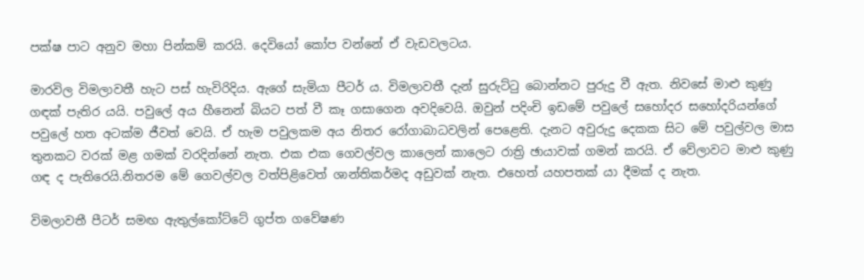පක්ෂ පාට අනුව මහා පින්කම් කරයි. දෙවියෝ කෝප වන්නේ ඒ වැඩවලටය.

මාරවිල විමලාවතී හැට පස් හැවිරිදිය. ඇගේ සැමියා පීටර් ය. විමලාවතී දැන් සුරුට්ටු බොන්නට පුරුදු වී ඇත. නිවසේ මාළු කුණු ගඳක් පැතිර යයි. පවුලේ අය හීනෙන් බියට පත් වී කෑ ගසාගෙන අවදිවෙයි. ඔවුන් පදිංචි ඉඩමේ පවුලේ සහෝදර සහෝදරියන්ගේ පවුලේ හත අටක්ම ජීවත් වෙයි. ඒ හැම පවුලකම අය නිතර රෝගාබාධවලින් පෙළෙති. දැනට අවුරුදු දෙකක සිට මේ පවුල්වල මාස තුනකට වරක් මළ ගමක් වරදින්නේ නැත. එක එක ගෙවල්වල කාලෙන් කාලෙට රාත්‍රි ඡායාවක් ගමන් කරයි. ඒ වේලාවට මාළු කුණු ගඳ ද පැතිරෙයි.නිතරම මේ ගෙවල්වල වත්පිළිවෙත් ශාන්තිකර්මද අඩුවක් නැත. එහෙත් යහපතක් යා දීමක් ද නැත.

විමලාවතී පීටර් සමඟ ඇතුල්කෝට්ටේ ගුප්ත ග‍වේෂණ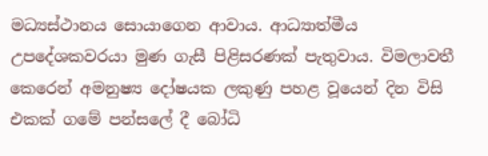මධ්‍යස්ථානය සොයාගෙන ආවාය. ආධ්‍යාත්මීය උපදේශකවරයා මුණ ගැසී පිළිසරණක් පැතුවාය. විමලාවතී කෙරෙන් අමනුෂ්‍ය දෝෂයක ලකුණු පහළ වූයෙන් දින විසි එකක් ගමේ පන්සලේ දී බෝධි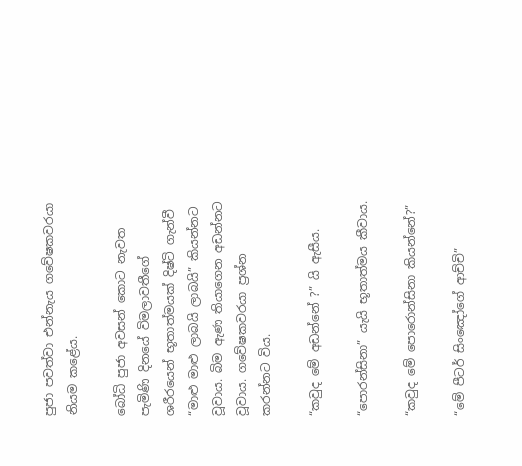පුජා පවත්වා එන්නැය ගවේෂකවරයා නියම කළේය.

බෝධි පුජා අවසන් ‍කොට නැවත පැමිණි දිනයේ විමලාවතීගේ ශරීරයෙන් භූතාත්මයක් දිෂ්ටි ගැන්වී “මාළු මාළු ලාබයි ලාබයි” කියන්නට වූවාය. බිම ඇණ තියාගෙන අඩන්නට වූවාය. ගවේෂකවරයා ප්‍රශ්න කරන්නට විය.

“කවුද මේ අඩන්නේ ?” යි ඇසීය.

“පොරන්සිනා” යැයි භූතාත්මය කීවාය.

“කවුද මේ පොරොන්සිනා කියන්නේ?”

“මේ පීටර් සිංඤෝගේ ආච්චි”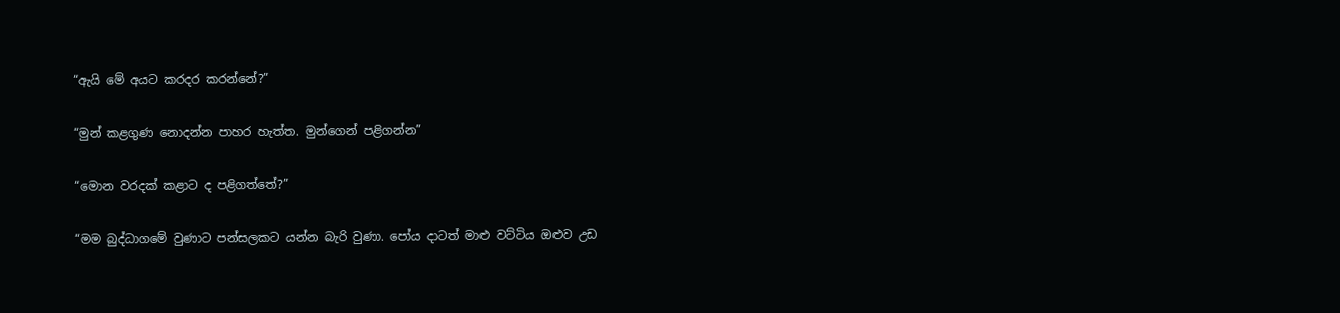“ඇයි මේ අයට කරදර කරන්නේ?”

“මුන් කළගුණ නොදන්න පාහර හැත්ත. මුන්ගෙන් පළිගන්න”

“මොන වරදක් කළාට ද පළිගත්තේ?”

“මම බුද්ධාගමේ වුණාට පන්සලකට යන්න බැරි වුණා. පෝය දාටත් මාළු වට්ටිය ඔළුව උඩ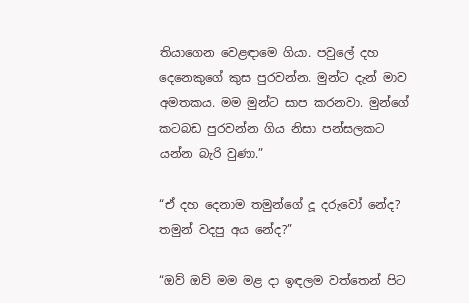තියාගෙන වෙළඳාමෙ ගියා. පවුලේ දහ දෙනෙකුගේ කුස පුරවන්න. මුන්ට දැන් මාව අමතකය. මම මුන්ට සාප කරනවා. මුන්ගේ කටබඩ පුරවන්න ගිය නිසා පන්සලකට යන්න බැරි වුණා.”

“ඒ දහ දෙනාම තමුන්ගේ දූ දරුවෝ නේද? තමුන් වදපු අය නේද?”

“ඔව් ඔව් මම මළ දා ඉඳලම වත්තෙන් පිට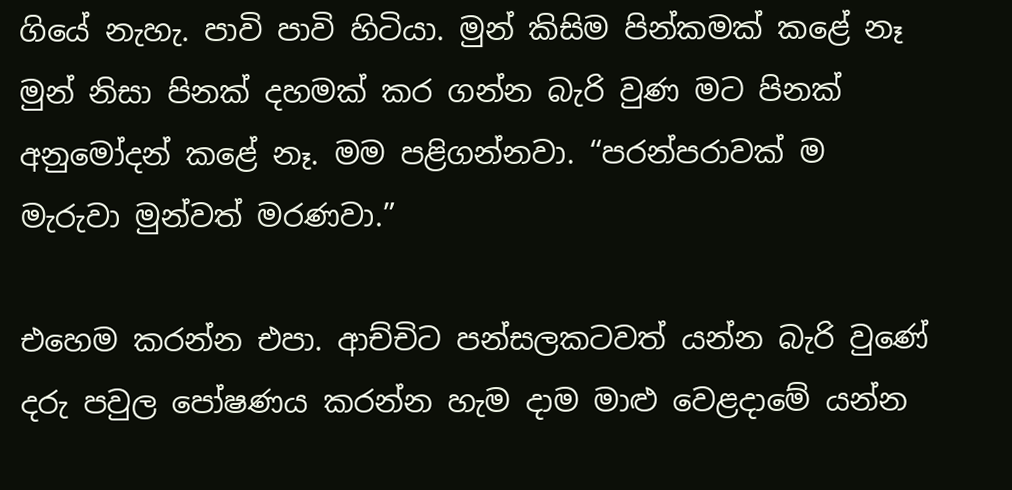ගියේ නැහැ. පාවි පාවි හිටියා. මුන් කිසිම පින්කමක් කළේ නෑ මුන් නිසා පිනක් දහමක් කර ගන්න බැරි වුණ මට පිනක් අනුමෝදන් කළේ නෑ. මම පළිගන්නවා. “පරන්පරාවක් ම මැරුවා මුන්වත් මරණවා.”

එහෙම කරන්න එපා. ආච්චිට පන්සලකටවත් යන්න බැරි වුණේ දරු පවුල පෝෂණය කරන්න හැම දාම මාළු වෙළදාමේ යන්න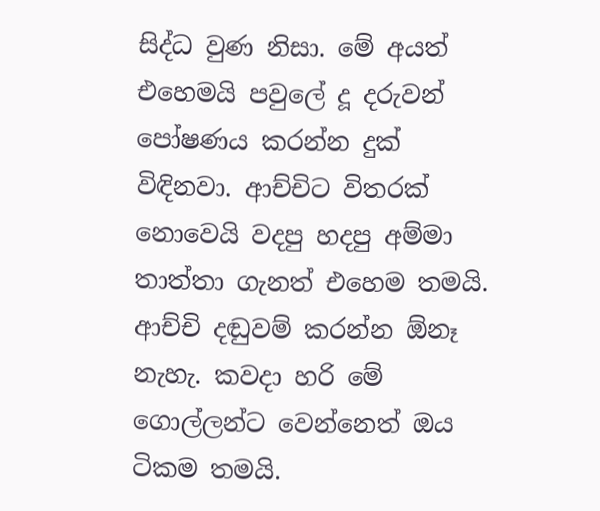සිද්ධ වුණ නිසා. මේ අයත් එහෙමයි පවුලේ දූ දරුවන් පෝෂණය කරන්න දුක් විඳිනවා. ආච්චිට විතරක් නොවෙයි වදපු හදපු අම්මා තාත්තා ගැනත් එහෙම තමයි. ආච්චි දඬුවම් කරන්න ඕනෑ නැහැ. කවදා හරි මේ ගොල්ලන්ට වෙන්නෙත් ඔය ටිකම තමයි.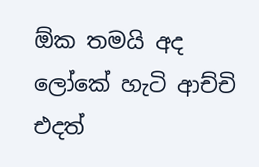ඕක තමයි අද ලෝකේ හැටි ආච්චි එදත්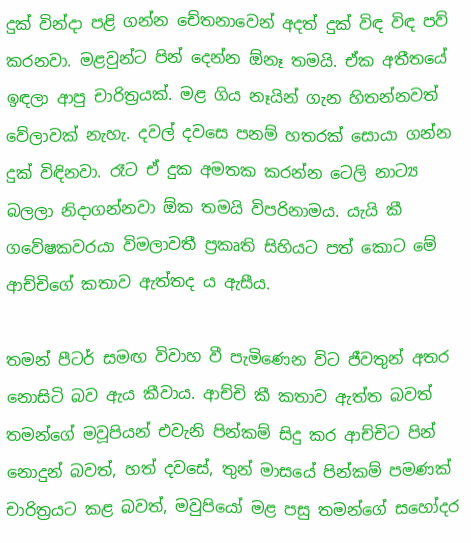දුක් වින්දා පළි ගන්න චේතනාවෙන් අදත් දුක් විඳ විඳ පව් කරනවා. මළවුන්ට පින් දෙන්න ඕනෑ තමයි. ඒක අතීතයේ ඉඳලා ආපු චාරිත්‍රයක්. මළ ගිය නෑයින් ගැන හිතන්නවත් වේලාවක් නැහැ. දවල් දවසෙ පනම් හතරක් සොයා ගන්න දුක් විඳිනවා. රෑට ඒ දුක අමතක කරන්න ටෙලි නාට්‍ය බලලා නිදාගන්නවා ඕක තමයි විපරිනාමය. යැයි කී ගවේෂකවරයා විමලාවතී ප්‍රකෘති සිහියට පත් කොට මේ ආච්චිගේ කතාව ඇත්තද ය ඇසීය.

තමන් පීටර් සමඟ විවාහ වී පැමිණෙන විට ජීවතුන් අතර නොසිටි බව ඇය කීවාය. ආච්චි කී කතාව ඇත්ත බවත් තමන්ගේ මවූපියන් එවැනි පින්කම් සිදු කර ආච්චිට පින් නොදුන් බවත්, හත් දවසේ, තුන් මාසයේ පින්කම් පමණක් චාරිත්‍රයට කළ බවත්, මවුපියෝ මළ පසු තමන්ගේ සහෝදර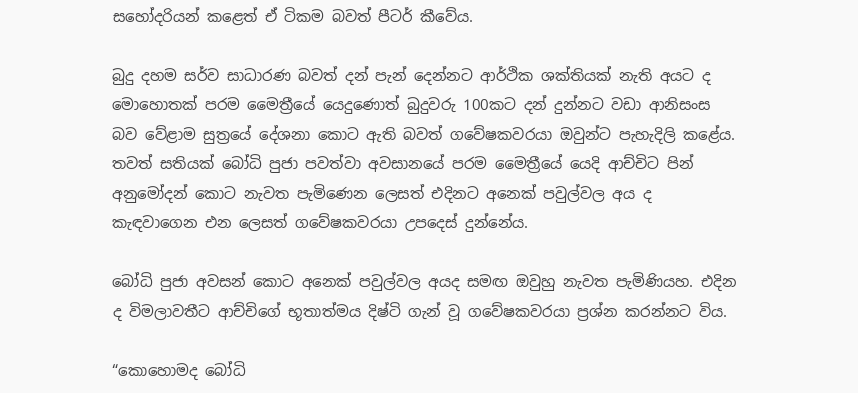සහෝදරියන් කළෙත් ඒ ටිකම බවත් පීටර් කීවේය.

බුදු දහම සර්ව සාධාරණ බවත් දන් පැන් දෙන්නට ආර්ථික ශක්තියක් නැති අයට ද මොහොතක් පරම මෛත්‍රීයේ යෙදුණොත් බුදුවරු 100කට දන් දුන්නට වඩා ආනිසංස බව වේළාම සුත්‍රයේ දේශනා කොට ඇති බවත් ග‍වේෂකවරයා ඔවුන්ට පැහැදිලි කළේය. තවත් සතියක් බෝධි පුජා පවත්වා අවසානයේ පරම මෛත්‍රීයේ යෙදි ආච්චිට පින් අනුමෝදන් කොට නැවත පැමිණෙන ලෙසත් එදිනට අනෙක් පවුල්වල අය ද කැඳවාගෙන එන ලෙසත් ගවේෂකවරයා උපදෙස් දුන්නේය.

බෝධි පුජා අවසන් කොට අනෙක් පවුල්වල අයද සමඟ ඔවුහු නැවත පැමිණියහ. එදින ද විමලාවතීට ආච්චිගේ භූතාත්මය දිෂ්ටි ගැන් වූ ගවේෂකවරයා ප්‍රශ්න කරන්නට විය.

“කොහොමද බෝධි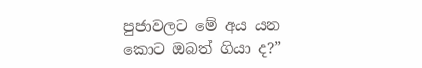පුජාවලට මේ අය යන කොට ඔබත් ගියා ද?”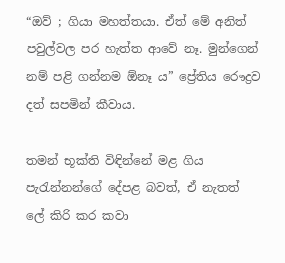“ඔව් ; ගියා මහත්තයා. ඒත් මේ අනිත් පවුල්වල පර හැත්ත ආවේ නෑ. මුන්ගෙන් නම් පළි ගන්නම ඕනෑ ය” ප්‍රේතිය රෞද්‍රව දත් සපමින් කීවාය.

තමන් භූක්ති විඳින්නේ මළ ගිය පැරැන්නන්ගේ දේපළ බවත්, ඒ නැතත් ලේ කිරි කර කවා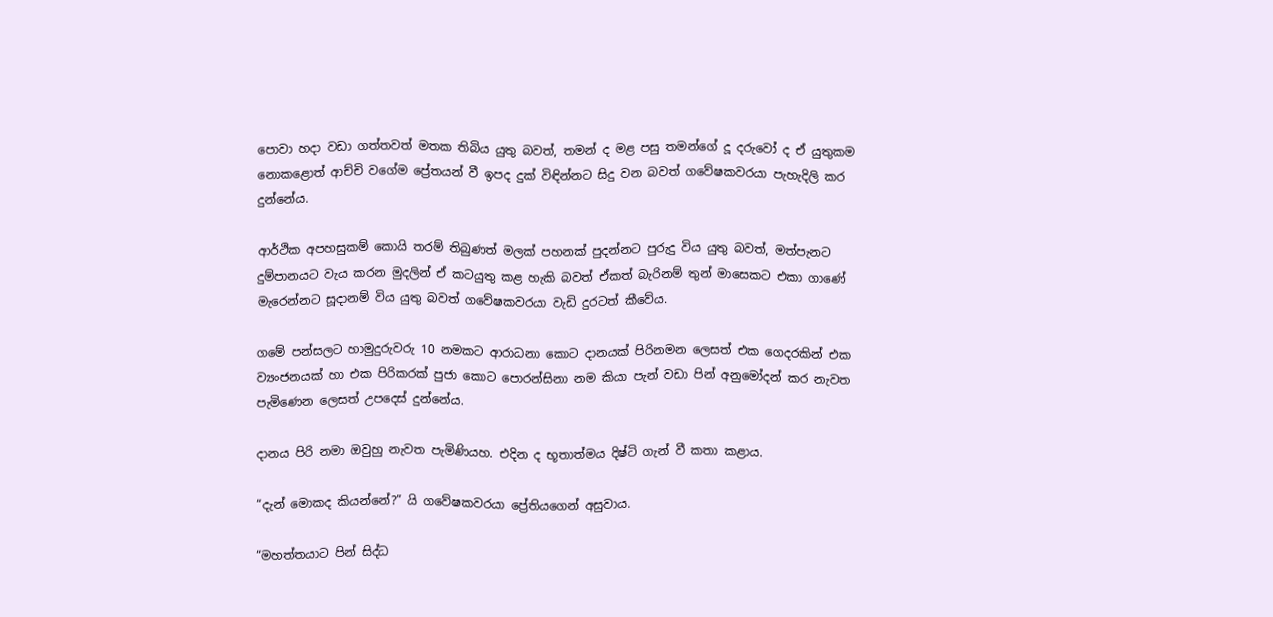පොවා හදා වඩා ගත්තවත් මතක තිබිය යුතු බවත්, තමන් ද මළ පසු තමන්ගේ දූ දරුවෝ ද ඒ යුතුකම නොකළොත් ආච්චි වගේම ප්‍රේතයන් වී ඉපද දුක් විඳින්නට සිදු වන බවත් ගවේෂකවරයා පැහැදිලි කර දුන්නේය.

ආර්ථික අපහසුකම් කොයි තරම් තිබුණත් මලක් පහනක් පුදන්නට පුරුදු විය යුතු බවත්, මත්පැනට දුම්පානයට වැය කරන මුදලින් ඒ කටයුතු කළ හැකි බවත් ඒකත් බැරිනම් තුන් මාසෙකට එකා ගාණේ මැරෙන්නට සූදානම් විය යුතු බවත් ගවේෂකවරයා වැඩි දුරටත් කීවේය.

ගමේ පන්සලට හාමුදුරුවරු 10 නමකට ආරාධනා කොට දානයක් පිරිනමන ලෙසත් එක ගෙදරකින් එක ව්‍යංජනයක් හා එක පිරිකරක් පුජා කොට පොරන්සිනා නම කියා පැන් වඩා පින් අනුමෝදන් කර නැවත පැමිණෙන ලෙසත් උපදෙස් දුන්නේය.

දානය පිරි නමා ඔවුහු නැවත පැමිණියහ. එදින ද භූතාත්මය දිෂ්ටි ගැන් වී කතා කළාය.

“දැන් මොකද කියන්නේ?” යි ගවේෂකවරයා ප්‍රේතියගෙන් අසුවාය.

“මහත්තයාට පින් සිද්ධ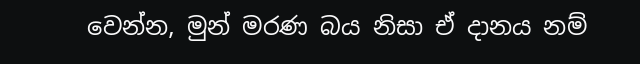වෙන්න, මුන් මරණ බය නිසා ඒ දානය නම්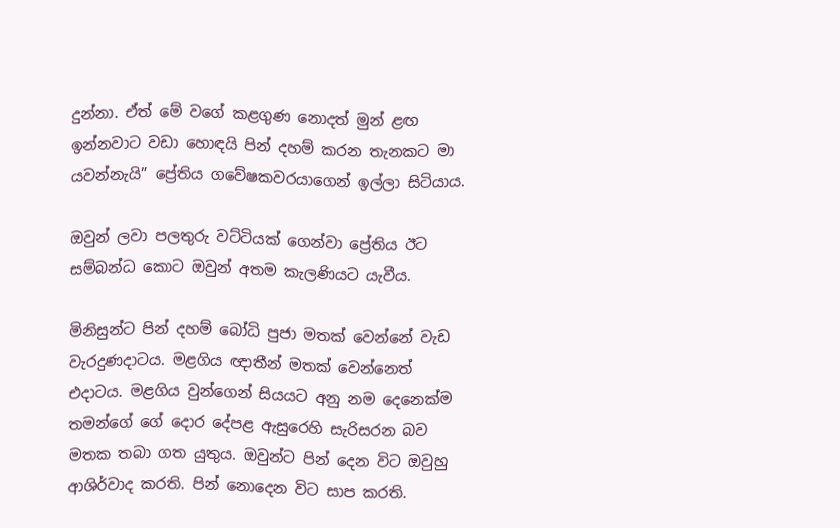දුන්නා. ඒත් මේ වගේ කළගුණ නොදත් මුන් ළඟ ඉන්නවාට වඩා හොඳයි පින් දහම් කරන තැනකට මා යවන්නැයි” ප්‍රේතිය ගවේෂකවරයාගෙන් ඉල්ලා සිටියාය.

ඔවුන් ලවා පලතුරු වට්ටියක් ගෙන්වා ප්‍රේතිය ඊට සම්බන්ධ කොට ඔවුන් අතම කැලණියට යැවීය.

මිනිසුන්ට පින් දහම් බෝධි පුජා මතක් වෙන්නේ වැඩ වැරදුණදාටය. මළගිය ඥාතීන් මතක් වෙන්නෙත් එදාටය. මළගිය වුන්ගෙන් සියයට අනු නම දෙනෙක්ම තමන්ගේ ගේ දොර දේපළ ඇසුරෙහි සැරිසරන බව මතක තබා ගත යුතුය. ඔවුන්ට පින් දෙන විට ඔවුහු ආශිර්වාද කරති. පින් නොදෙන විට සාප කරති.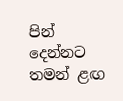පින් දෙන්නට තමන් ළඟ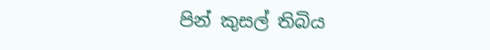පින් කුසල් තිබිය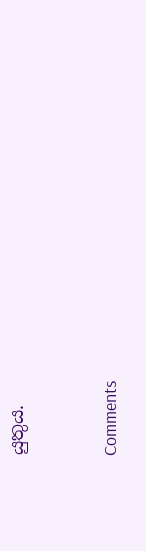යුතුය.



Comments